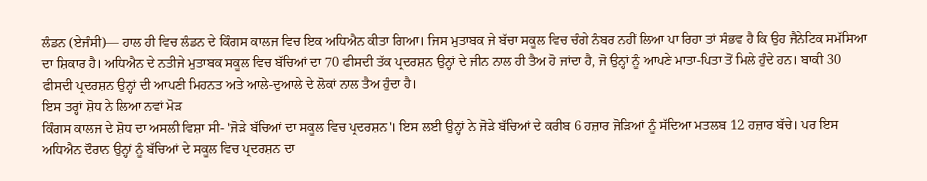ਲੰਡਨ (ਏਜੰਸੀ)— ਹਾਲ ਹੀ ਵਿਚ ਲੰਡਨ ਦੇ ਕਿੰਗਸ ਕਾਲਜ ਵਿਚ ਇਕ ਅਧਿਐਨ ਕੀਤਾ ਗਿਆ। ਜਿਸ ਮੁਤਾਬਕ ਜੇ ਬੱਚਾ ਸਕੂਲ ਵਿਚ ਚੰਗੇ ਨੰਬਰ ਨਹੀਂ ਲਿਆ ਪਾ ਰਿਹਾ ਤਾਂ ਸੰਭਵ ਹੈ ਕਿ ਉਹ ਜੈਨੇਟਿਕ ਸਮੱਸਿਆ ਦਾ ਸ਼ਿਕਾਰ ਹੈ। ਅਧਿਐਨ ਦੇ ਨਤੀਜੇ ਮੁਤਾਬਕ ਸਕੂਲ ਵਿਚ ਬੱਚਿਆਂ ਦਾ 70 ਫੀਸਦੀ ਤੱਕ ਪ੍ਰਦਰਸ਼ਨ ਉਨ੍ਹਾਂ ਦੇ ਜੀਨ ਨਾਲ ਹੀ ਤੈਅ ਹੋ ਜਾਂਦਾ ਹੈ, ਜੋ ਉਨ੍ਹਾਂ ਨੂੰ ਆਪਣੇ ਮਾਤਾ-ਪਿਤਾ ਤੋਂ ਮਿਲੇ ਹੁੰਦੇ ਹਨ। ਬਾਕੀ 30 ਫੀਸਦੀ ਪ੍ਰਦਰਸ਼ਨ ਉਨ੍ਹਾਂ ਦੀ ਆਪਣੀ ਮਿਹਨਤ ਅਤੇ ਆਲੇ-ਦੁਆਲੇ ਦੇ ਲੋਕਾਂ ਨਾਲ ਤੈਅ ਹੁੰਦਾ ਹੈ।
ਇਸ ਤਰ੍ਹਾਂ ਸ਼ੋਧ ਨੇ ਲਿਆ ਨਵਾਂ ਮੋੜ
ਕਿੰਗਸ ਕਾਲਜ ਦੇ ਸ਼ੋਧ ਦਾ ਅਸਲੀ ਵਿਸ਼ਾ ਸੀ- 'ਜੋੜੇ ਬੱਚਿਆਂ ਦਾ ਸਕੂਲ ਵਿਚ ਪ੍ਰਦਰਸ਼ਨ'। ਇਸ ਲਈ ਉਨ੍ਹਾਂ ਨੇ ਜੋੜੇ ਬੱਚਿਆਂ ਦੇ ਕਰੀਬ 6 ਹਜ਼ਾਰ ਜੋੜਿਆਂ ਨੂੰ ਸੱਦਿਆ ਮਤਲਬ 12 ਹਜ਼ਾਰ ਬੱਚੇ। ਪਰ ਇਸ ਅਧਿਐਨ ਦੌਰਾਨ ਉਨ੍ਹਾਂ ਨੂੰ ਬੱਚਿਆਂ ਦੇ ਸਕੂਲ ਵਿਚ ਪ੍ਰਦਰਸ਼ਨ ਦਾ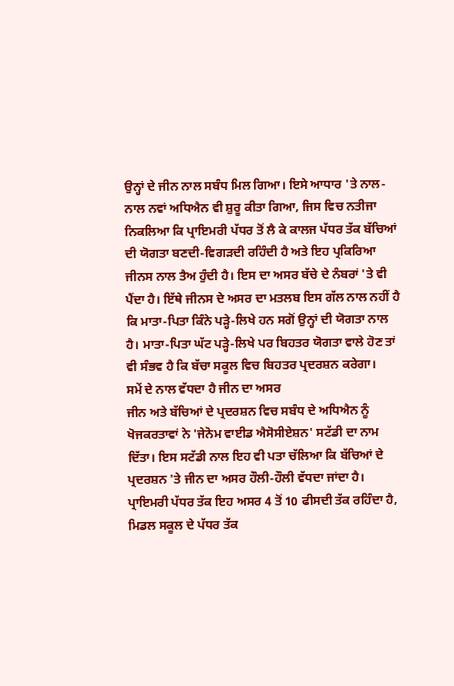ਉਨ੍ਹਾਂ ਦੇ ਜੀਨ ਨਾਲ ਸਬੰਧ ਮਿਲ ਗਿਆ। ਇਸੇ ਆਧਾਰ 'ਤੇ ਨਾਲ-ਨਾਲ ਨਵਾਂ ਅਧਿਐਨ ਵੀ ਸ਼ੁਰੂ ਕੀਤਾ ਗਿਆ, ਜਿਸ ਵਿਚ ਨਤੀਜਾ ਨਿਕਲਿਆ ਕਿ ਪ੍ਰਾਇਮਰੀ ਪੱਧਰ ਤੋਂ ਲੈ ਕੇ ਕਾਲਜ ਪੱਧਰ ਤੱਕ ਬੱਚਿਆਂ ਦੀ ਯੋਗਤਾ ਬਣਦੀ-ਵਿਗੜਦੀ ਰਹਿੰਦੀ ਹੈ ਅਤੇ ਇਹ ਪ੍ਰਕਿਰਿਆ ਜੀਨਸ ਨਾਲ ਤੈਅ ਹੁੰਦੀ ਹੈ। ਇਸ ਦਾ ਅਸਰ ਬੱਚੇ ਦੇ ਨੰਬਰਾਂ 'ਤੇ ਵੀ ਪੈਂਦਾ ਹੈ। ਇੱਥੇ ਜੀਨਸ ਦੇ ਅਸਰ ਦਾ ਮਤਲਬ ਇਸ ਗੱਲ ਨਾਲ ਨਹੀਂ ਹੈ ਕਿ ਮਾਤਾ-ਪਿਤਾ ਕਿੰਨੇ ਪੜ੍ਹੇ-ਲਿਖੇ ਹਨ ਸਗੋਂ ਉਨ੍ਹਾਂ ਦੀ ਯੋਗਤਾ ਨਾਲ ਹੈ। ਮਾਤਾ-ਪਿਤਾ ਘੱਟ ਪੜ੍ਹੇ-ਲਿਖੇ ਪਰ ਬਿਹਤਰ ਯੋਗਤਾ ਵਾਲੇ ਹੋਣ ਤਾਂ ਵੀ ਸੰਭਵ ਹੈ ਕਿ ਬੱਚਾ ਸਕੂਲ ਵਿਚ ਬਿਹਤਰ ਪ੍ਰਦਰਸ਼ਨ ਕਰੇਗਾ।
ਸਮੇਂ ਦੇ ਨਾਲ ਵੱਧਦਾ ਹੈ ਜੀਨ ਦਾ ਅਸਰ
ਜੀਨ ਅਤੇ ਬੱਚਿਆਂ ਦੇ ਪ੍ਰਦਰਸ਼ਨ ਵਿਚ ਸਬੰਧ ਦੇ ਅਧਿਐਨ ਨੂੰ ਖੋਜਕਰਤਾਵਾਂ ਨੇ 'ਜੇਨੋਮ ਵਾਈਡ ਐਸੋਸੀਏਸ਼ਨ' ਸਟੱਡੀ ਦਾ ਨਾਮ ਦਿੱਤਾ। ਇਸ ਸਟੱਡੀ ਨਾਲ ਇਹ ਵੀ ਪਤਾ ਚੱਲਿਆ ਕਿ ਬੱਚਿਆਂ ਦੇ ਪ੍ਰਦਰਸ਼ਨ 'ਤੇ ਜੀਨ ਦਾ ਅਸਰ ਹੌਲੀ-ਹੌਲੀ ਵੱਧਦਾ ਜਾਂਦਾ ਹੈ। ਪ੍ਰਾਇਮਰੀ ਪੱਧਰ ਤੱਕ ਇਹ ਅਸਰ 4 ਤੋਂ 10 ਫੀਸਦੀ ਤੱਕ ਰਹਿੰਦਾ ਹੈ, ਮਿਡਲ ਸਕੂਲ ਦੇ ਪੱਧਰ ਤੱਕ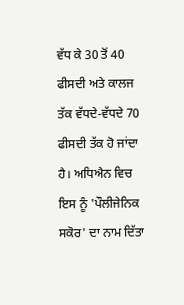ਵੱਧ ਕੇ 30 ਤੋਂ 40 ਫੀਸਦੀ ਅਤੇ ਕਾਲਜ ਤੱਕ ਵੱਧਦੇ-ਵੱਧਦੇ 70 ਫੀਸਦੀ ਤੱਕ ਹੋ ਜਾਂਦਾ ਹੈ। ਅਧਿਐਨ ਵਿਚ ਇਸ ਨੂੰ 'ਪੌਲੀਜੇਨਿਕ ਸਕੋਰ' ਦਾ ਨਾਮ ਦਿੱਤਾ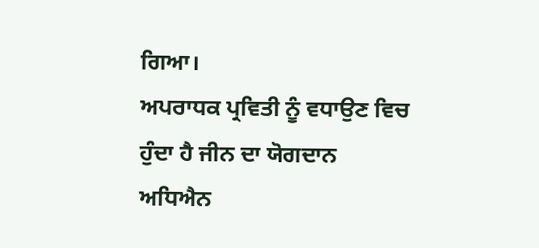ਗਿਆ।
ਅਪਰਾਧਕ ਪ੍ਰਵਿਤੀ ਨੂੰ ਵਧਾਉਣ ਵਿਚ ਹੁੰਦਾ ਹੈ ਜੀਨ ਦਾ ਯੋਗਦਾਨ
ਅਧਿਐਨ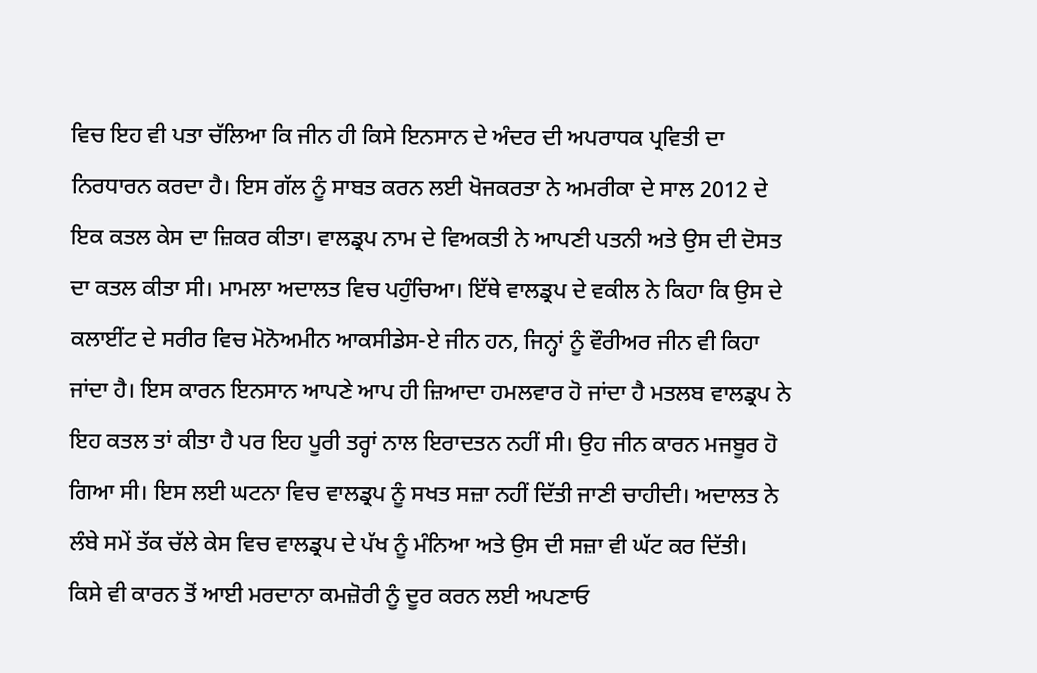ਵਿਚ ਇਹ ਵੀ ਪਤਾ ਚੱਲਿਆ ਕਿ ਜੀਨ ਹੀ ਕਿਸੇ ਇਨਸਾਨ ਦੇ ਅੰਦਰ ਦੀ ਅਪਰਾਧਕ ਪ੍ਰਵਿਤੀ ਦਾ ਨਿਰਧਾਰਨ ਕਰਦਾ ਹੈ। ਇਸ ਗੱਲ ਨੂੰ ਸਾਬਤ ਕਰਨ ਲਈ ਖੋਜਕਰਤਾ ਨੇ ਅਮਰੀਕਾ ਦੇ ਸਾਲ 2012 ਦੇ ਇਕ ਕਤਲ ਕੇਸ ਦਾ ਜ਼ਿਕਰ ਕੀਤਾ। ਵਾਲਡ੍ਰਪ ਨਾਮ ਦੇ ਵਿਅਕਤੀ ਨੇ ਆਪਣੀ ਪਤਨੀ ਅਤੇ ਉਸ ਦੀ ਦੋਸਤ ਦਾ ਕਤਲ ਕੀਤਾ ਸੀ। ਮਾਮਲਾ ਅਦਾਲਤ ਵਿਚ ਪਹੁੰਚਿਆ। ਇੱਥੇ ਵਾਲਡ੍ਰਪ ਦੇ ਵਕੀਲ ਨੇ ਕਿਹਾ ਕਿ ਉਸ ਦੇ ਕਲਾਈਂਟ ਦੇ ਸਰੀਰ ਵਿਚ ਮੋਨੋਅਮੀਨ ਆਕਸੀਡੇਸ-ਏ ਜੀਨ ਹਨ, ਜਿਨ੍ਹਾਂ ਨੂੰ ਵੌਰੀਅਰ ਜੀਨ ਵੀ ਕਿਹਾ ਜਾਂਦਾ ਹੈ। ਇਸ ਕਾਰਨ ਇਨਸਾਨ ਆਪਣੇ ਆਪ ਹੀ ਜ਼ਿਆਦਾ ਹਮਲਵਾਰ ਹੋ ਜਾਂਦਾ ਹੈ ਮਤਲਬ ਵਾਲਡ੍ਰਪ ਨੇ ਇਹ ਕਤਲ ਤਾਂ ਕੀਤਾ ਹੈ ਪਰ ਇਹ ਪੂਰੀ ਤਰ੍ਹਾਂ ਨਾਲ ਇਰਾਦਤਨ ਨਹੀਂ ਸੀ। ਉਹ ਜੀਨ ਕਾਰਨ ਮਜਬੂਰ ਹੋ ਗਿਆ ਸੀ। ਇਸ ਲਈ ਘਟਨਾ ਵਿਚ ਵਾਲਡ੍ਰਪ ਨੂੰ ਸਖਤ ਸਜ਼ਾ ਨਹੀਂ ਦਿੱਤੀ ਜਾਣੀ ਚਾਹੀਦੀ। ਅਦਾਲਤ ਨੇ ਲੰਬੇ ਸਮੇਂ ਤੱਕ ਚੱਲੇ ਕੇਸ ਵਿਚ ਵਾਲਡ੍ਰਪ ਦੇ ਪੱਖ ਨੂੰ ਮੰਨਿਆ ਅਤੇ ਉਸ ਦੀ ਸਜ਼ਾ ਵੀ ਘੱਟ ਕਰ ਦਿੱਤੀ।
ਕਿਸੇ ਵੀ ਕਾਰਨ ਤੋਂ ਆਈ ਮਰਦਾਨਾ ਕਮਜ਼ੋਰੀ ਨੂੰ ਦੂਰ ਕਰਨ ਲਈ ਅਪਣਾਓ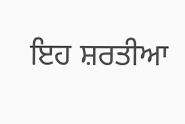ਇਹ ਸ਼ਰਤੀਆ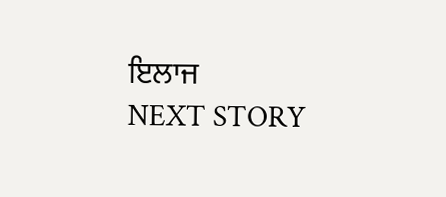ਇਲਾਜ
NEXT STORY